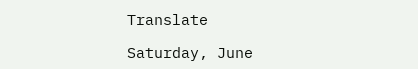Translate

Saturday, June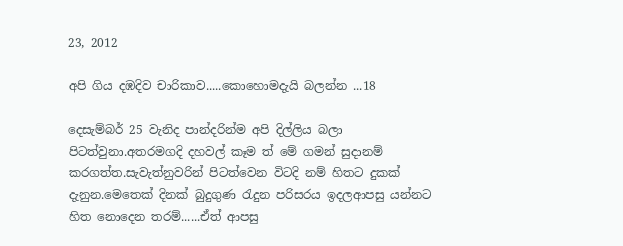23, 2012

අපි ගිය දඹදිව චාරිකාව.....කොහොමදැයි බලන්න ...18

දෙසැම්බර් 25 වැනිද පාන්දරින්ම අපි දිල්ලිය බලා පිටත්වුනා.අතරමගදි දහවල් කෑම ත් මේ ගමන් සුදානම් කරගත්ත.සැවැත්නුවරින් පිටත්වෙන විටදි නම් හිතට දුකක් දැනුන.මෙතෙක් දිනක් බුදුගුණ රැදුන පරිසරය ඉදලආපසු යන්නට හිත නොදෙන තරම්......ඒත් ආපසු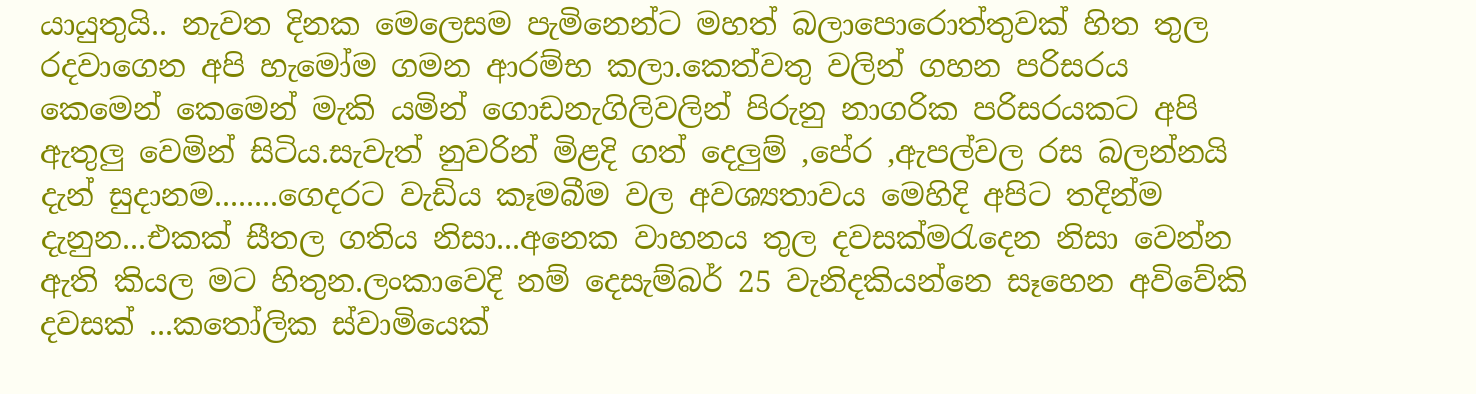යායුතුයි.. නැවත දිනක මෙලෙසම පැමිනෙන්ට මහත් බලාපොරොත්තුවක් හිත තුල රදවාගෙන අපි හැමෝම ගමන ආරම්භ කලා.කෙත්වතු වලින් ගහන පරිසරය කෙමෙන් කෙමෙන් මැකි යමින් ගොඩනැගිලිවලින් පිරුනු නාගරික පරිසරයකට අපි ඇතුලු වෙමින් සිටිය.සැවැත් නුවරින් මිළදි ගත් දෙලුම් ,පේර ,ඇපල්වල රස බලන්නයි දැන් සුදානම........ගෙදරට වැඩිය කෑමබීම වල අවශ්‍යතාවය මෙහිදි අපිට තදින්ම දැනුන...එකක් සීතල ගතිය නිසා...අනෙක වාහනය තුල දවසක්මරැදෙන නිසා වෙන්න ඇති කියල මට හිතුන.ලංකාවෙදි නම් දෙසැම්බර් 25 වැනිදකියන්නෙ සෑහෙන අවිවේකි දවසක් ...කතෝලික ස්වාමියෙක්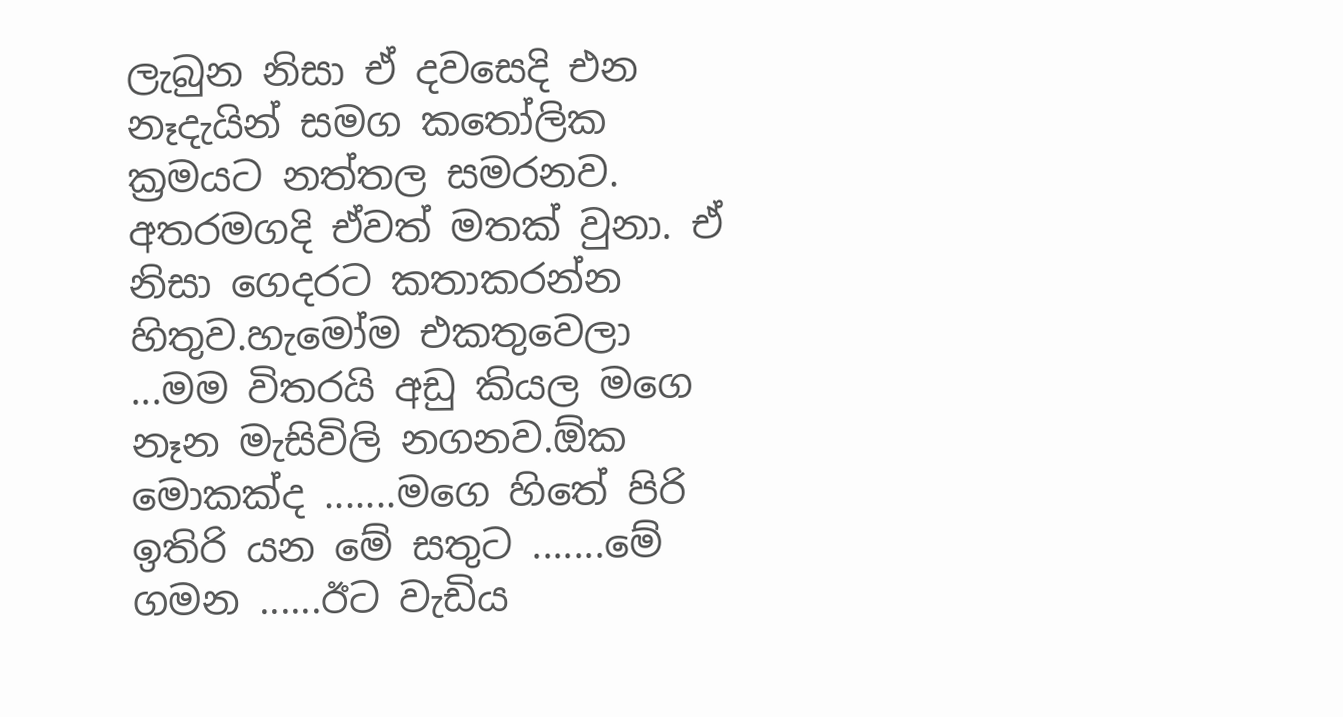ලැබුන නිසා ඒ දවසෙදි එන නෑදැයින් සමග කතෝලික ක්‍රමයට නත්තල සමරනව. අතරමගදි ඒවත් මතක් වුනා. ඒ නිසා ගෙදරට කතාකරන්න හිතුව.හැමෝම එකතුවෙලා ...මම විතරයි අඩු කියල මගෙ නෑන මැසිවිලි නගනව.ඕක මොකක්ද .......මගෙ හිතේ පිරි ඉතිරි යන මේ සතුට .......මේ ගමන ......ඊට වැඩිය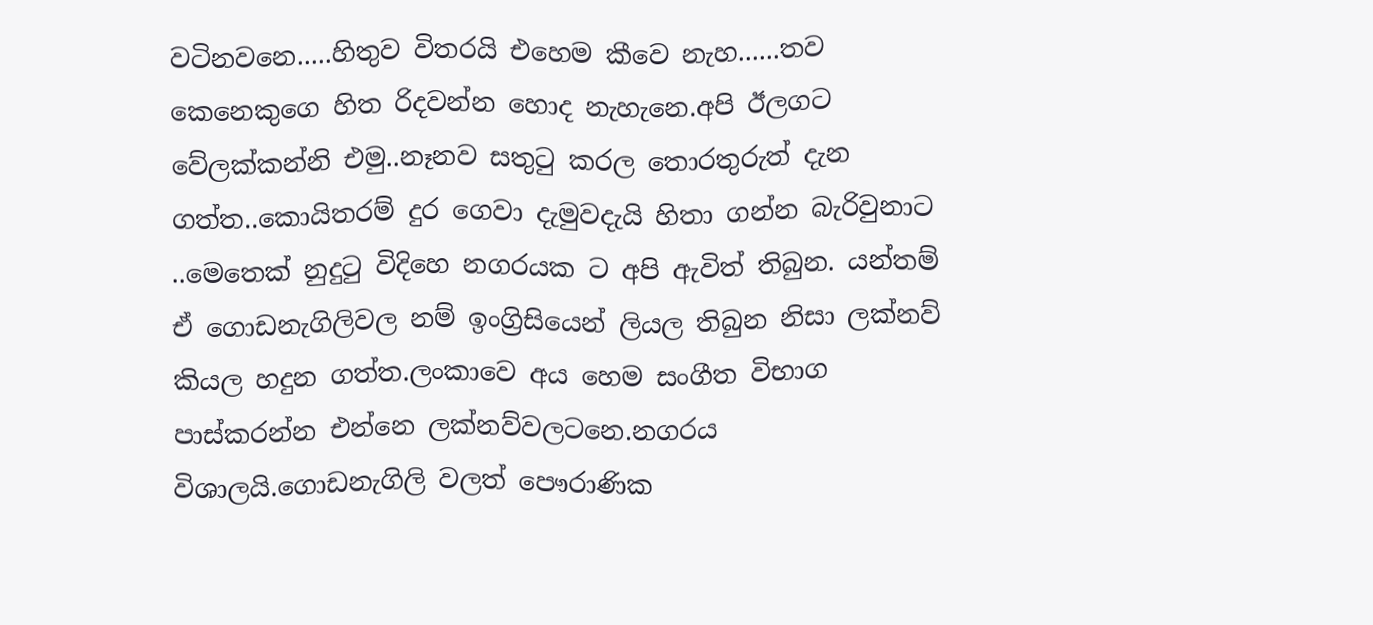වටිනවනෙ.....හිතුව විතරයි එහෙම කීවෙ නැහ......තව කෙනෙකුගෙ හිත රිදවන්න හොද නැහැනෙ.අපි ඊලගට වේලක්කන්නි එමු..නෑනව සතුටු කරල තොරතුරුත් දැන ගත්ත..කොයිතරම් දුර ගෙවා දැමුවදැයි හිතා ගන්න බැරිවුනාට ..මෙතෙක් නුදුටු විදිහෙ නගරයක ට අපි ඇවිත් තිබුන. යන්තම් ඒ ගොඩනැගිලිවල නම් ඉංග්‍රිසියෙන් ලියල තිබුන නිසා ලක්නව් කියල හදුන ගත්ත.ලංකාවෙ අය හෙම සංගීත විභාග පාස්කරන්න එන්නෙ ලක්නව්වලටනෙ.නගරය විශාලයි.ගොඩනැගිලි වලත් පෞරාණික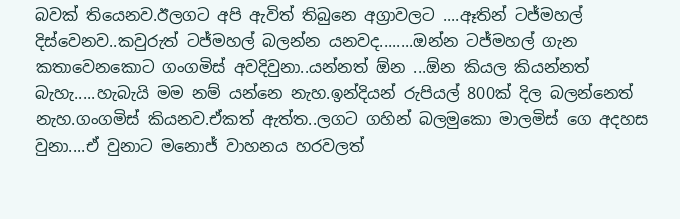බවක් තියෙනව.ඊලගට අපි ඇවිත් තිබුනෙ අග්‍රාවලට ....ඈතින් ටජ්මහල් දිස්වෙනව..කවුරුත් ටජ්මහල් බලන්න යනවද........ඔන්න ටජ්මහල් ගැන කතාවෙනකොට ගංගමිස් අවදිවුනා..යන්නත් ඕන ...ඕන කියල කියන්නත් බැහැ.....හැබැයි මම නම් යන්නෙ නැහ.ඉන්දියන් රුපියල් 800ක් දිල බලන්නෙත් නැහ.ගංගමිස් කියනව.ඒකත් ඇත්ත..ලගට ගහින් බලමුකො මාලමිස් ගෙ අදහස වුනා....ඒ වුනාට මනොජ් වාහනය හරවලත්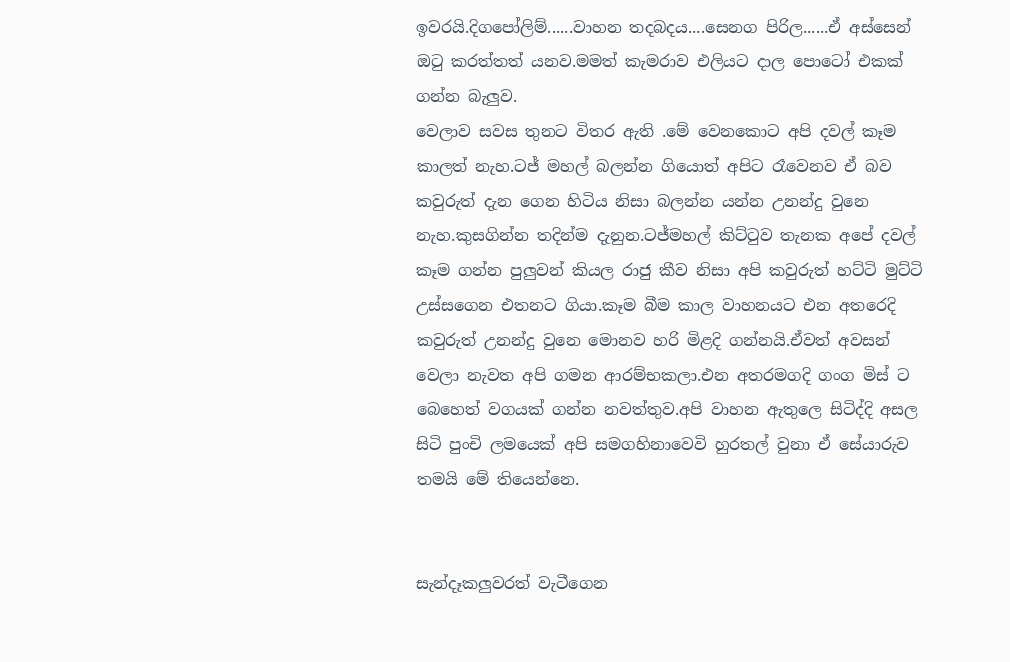ඉවරයි.දිගපෝලිම්......වාහන තදබදය....සෙනග පිරිල......ඒ අස්සෙන් ඔටු කරත්තත් යනව.මමත් කැමරාව එලියට දාල පොටෝ එකක් ගන්න බැලුව.
වෙලාව සවස තුනට විතර ඇති .මේ වෙනකොට අපි දවල් කෑම කාලත් නැහ.ටජ් මහල් බලන්න ගියොත් අපිට රෑවෙනව ඒ බව කවුරුත් දැන ගෙන හිටිය නිසා බලන්න යන්න උනන්දු වුනෙ නැහ.කුසගින්න තදින්ම දැනුන.ටජ්මහල් කිට්ටුව තැනක අපේ දවල් කෑම ගන්න පුලුවන් කියල රාජු කීව නිසා අපි කවුරුත් හට්ටි මුට්ටි උස්සගෙන එතනට ගියා.කෑම බීම කාල වාහනයට එන අතරෙදි කවුරුත් උනන්දු වුනෙ මොනව හරි මිළදි ගන්නයි.ඒවත් අවසන් වෙලා නැවත අපි ගමන ආරම්භකලා.එන අතරමගදි ගංග මිස් ට බෙහෙත් වගයක් ගන්න නවත්තුව.අපි වාහන ඇතුලෙ සිටිද්දි අසල සිටි පුංචි ලමයෙක් අපි සමගහිනාවෙවි හුරතල් වුනා ඒ සේයාරුව තමයි මේ තියෙන්නෙ.


සැන්දෑකලුවරත් වැටීගෙන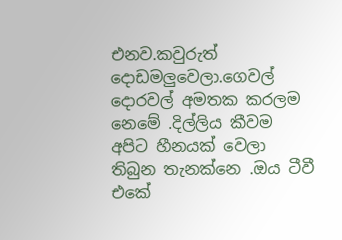එනව.කවුරුත් දොඩමලුවෙලා.ගෙවල් දොරවල් අමතක කරලම නෙමේ .දිල්ලිය කීවම අපිට හීනයක් වෙලා තිබුන තැනක්නෙ .ඔය ටීවී එකේ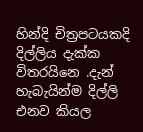හින්දි චිත්‍රපටයකදි දිල්ලිය දැක්ක විතරයිනෙ .දැන් හැබැයින්ම දිල්ලි එනව කියල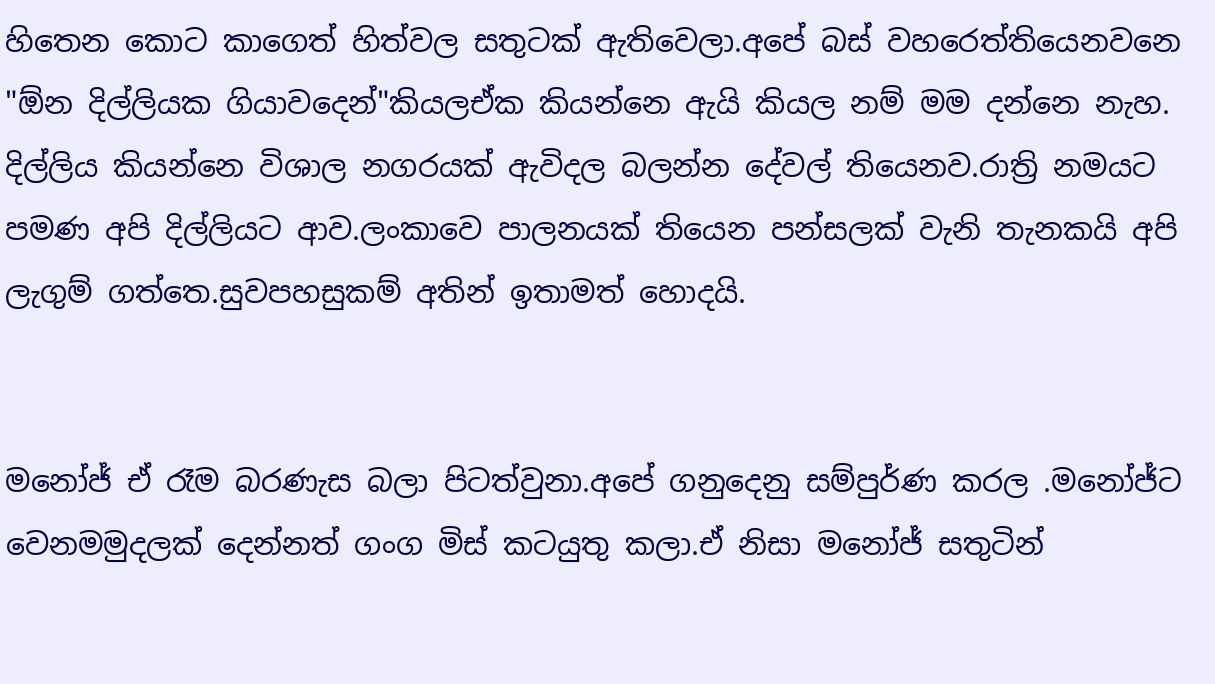හිතෙන කොට කාගෙත් හිත්වල සතුටක් ඇතිවෙලා.අපේ බස් වහරෙත්තියෙනවනෙ "ඕන දිල්ලියක ගියාවදෙන්"කියලඒක කියන්නෙ ඇයි කියල නම් මම දන්නෙ නැහ. දිල්ලිය කියන්නෙ විශාල නගරයක් ඇවිදල බලන්න දේවල් තියෙනව.රාත්‍රි නමයට පමණ අපි දිල්ලියට ආව.ලංකාවෙ පාලනයක් තියෙන පන්සලක් වැනි තැනකයි අපි ලැගුම් ගත්තෙ.සුවපහසුකම් අතින් ඉතාමත් හොදයි.


මනෝජ් ඒ රෑම බරණැස බලා පිටත්වුනා.අපේ ගනුදෙනු සම්පුර්ණ කරල .මනෝජ්ට වෙනමමුදලක් දෙන්නත් ගංග මිස් කටයුතු කලා.ඒ නිසා මනෝජ් සතුටින්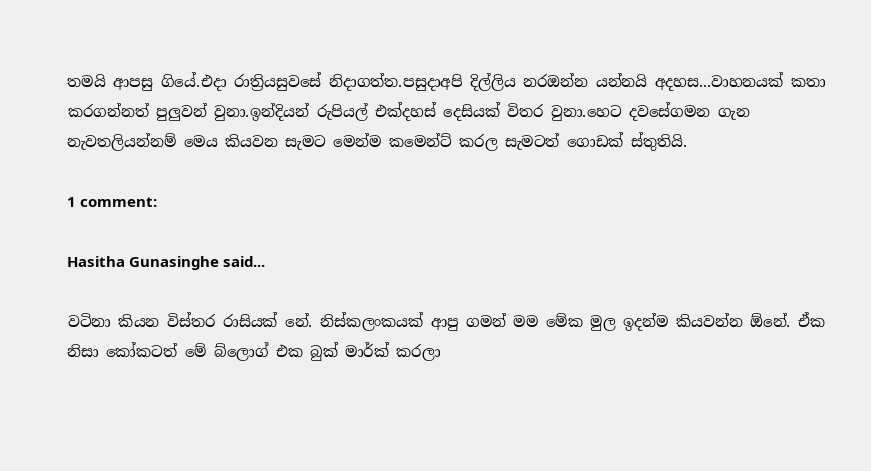තමයි ආපසු ගියේ.එදා රාත්‍රියසුවසේ නිදාගත්ත.පසුදාඅපි දිල්ලිය නරඔන්න යන්නයි අදහස...වාහනයක් කතා කරගන්නත් පුලුවන් වුනා.ඉන්දියන් රුපියල් එක්දහස් දෙසියක් විතර වුනා.හෙට දවසේගමන ගැන නැවතලියන්නම් මෙය කියවන සැමට මෙන්ම කමෙන්ට් කරල සැමටත් ගොඩක් ස්තුතියි.

1 comment:

Hasitha Gunasinghe said...

වටිනා කියන විස්තර රාසියක් නේ. නිස්කලංකයක් ආපු ගමන් මම මේක මුල ඉදන්ම කියවන්න ඕනේ. ඒක නිසා කෝකටත් මේ බ්ලොග් එක බුක් මාර්ක් කරලා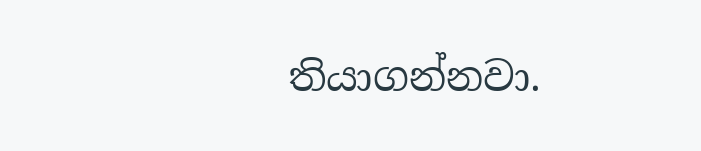තියාගන්නවා.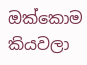ඔක්කොම කියවලා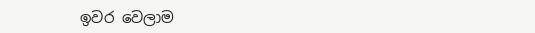ඉවර වෙලාම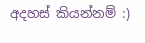අදහස් කියන්නම් :)